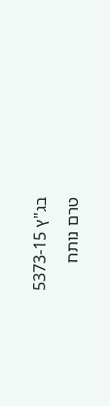בג"ץ 5373-15
טרם נותח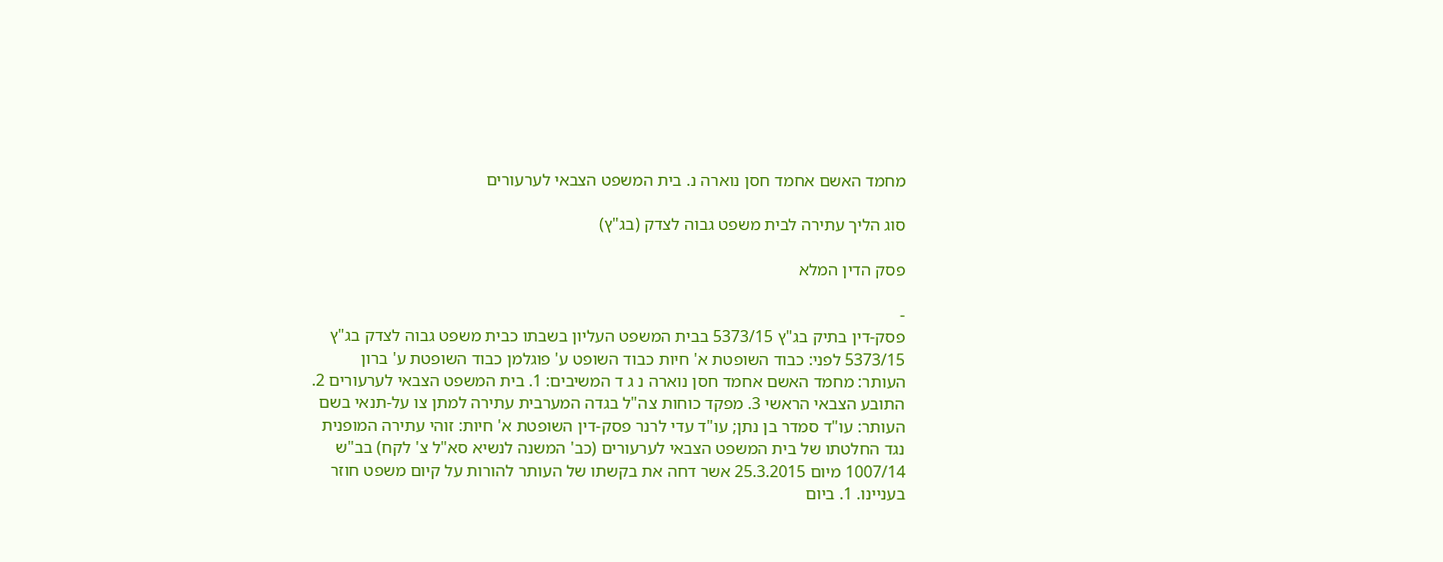מחמד האשם אחמד חסן נוארה נ. בית המשפט הצבאי לערעורים

סוג הליך עתירה לבית משפט גבוה לצדק (בג"ץ)

פסק הדין המלא

-
פסק-דין בתיק בג"ץ 5373/15 בבית המשפט העליון בשבתו כבית משפט גבוה לצדק בג"ץ 5373/15 לפני: כבוד השופטת א' חיות כבוד השופט ע' פוגלמן כבוד השופטת ע' ברון העותר: מחמד האשם אחמד חסן נוארה נ ג ד המשיבים: 1. בית המשפט הצבאי לערעורים 2. התובע הצבאי הראשי 3. מפקד כוחות צה"ל בגדה המערבית עתירה למתן צו על-תנאי בשם העותר: עו"ד סמדר בן נתן; עו"ד עדי לרנר פסק-דין השופטת א' חיות: זוהי עתירה המופנית נגד החלטתו של בית המשפט הצבאי לערעורים (כב' המשנה לנשיא סא"ל צ' לקח) בב"ש 1007/14 מיום 25.3.2015 אשר דחה את בקשתו של העותר להורות על קיום משפט חוזר בעניינו. 1. ביום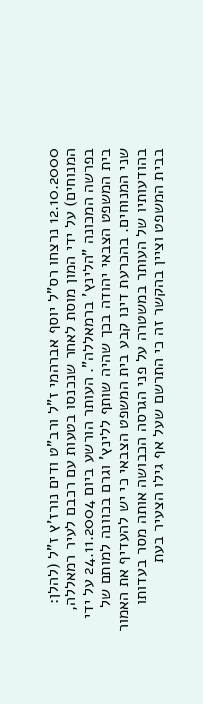12.10.2000 נרצחו רס"ל יוסף אברהמי ז"ל ורב"ט ודים נורז'ץ ז"ל (להלן: המנוחים) על ידי המון מוסת לאחר שנכנסו בטעות עם רכבם לעיר רמאללה, בפרשה המכונה "הלינץ' ברמאללה". העותר הורשע ביום 24.11.2004 על ידי בית המשפט הצבאי יהודה בכך שהיה שותף ללינץ' וגרם בכוונה למותם של שני המנוחים. בהכרעת דינו קבע בית המשפט הצבאי כי יש להעדיף את האמור בהודעותיו של העותר במשטרה על פני הגרסה הכבושה אותה מסר בעדותו בבית המשפט וציין בהקשר זה כי התרשם שעל אף גילו הצעיר בעת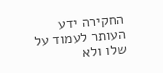החקירה ידע העותר לעמוד על שלו ולא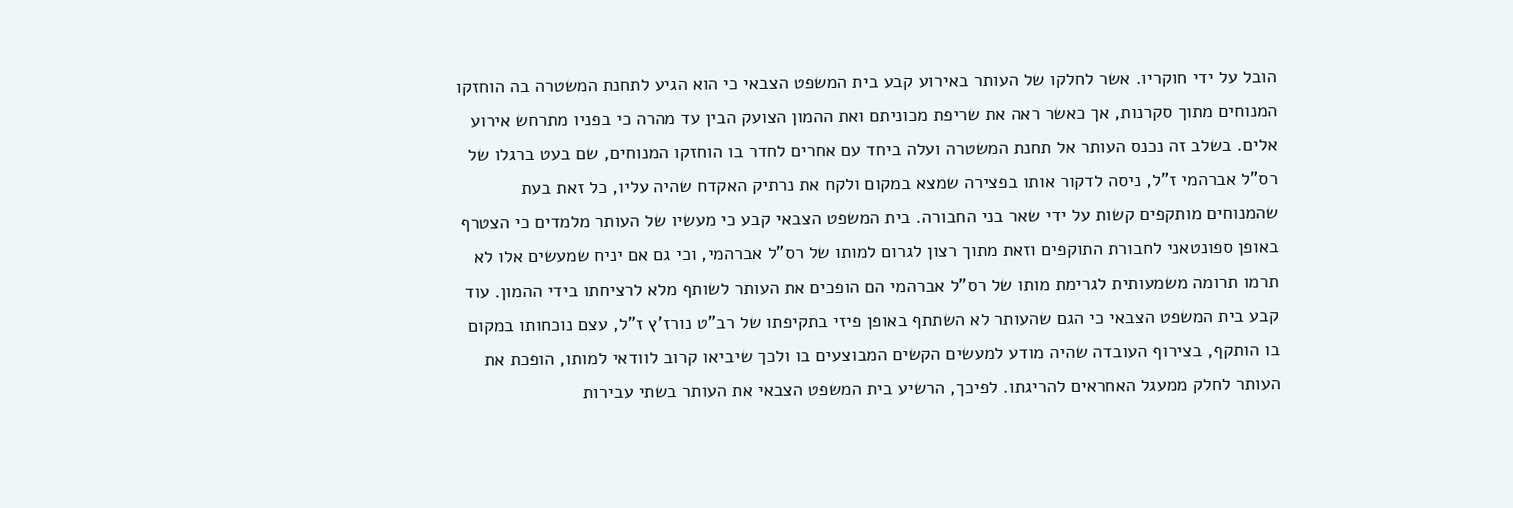הובל על ידי חוקריו. אשר לחלקו של העותר באירוע קבע בית המשפט הצבאי כי הוא הגיע לתחנת המשטרה בה הוחזקו המנוחים מתוך סקרנות, אך כאשר ראה את שריפת מכוניתם ואת ההמון הצועק הבין עד מהרה כי בפניו מתרחש אירוע אלים. בשלב זה נכנס העותר אל תחנת המשטרה ועלה ביחד עם אחרים לחדר בו הוחזקו המנוחים, שם בעט ברגלו של רס"ל אברהמי ז"ל, ניסה לדקור אותו בפצירה שמצא במקום ולקח את נרתיק האקדח שהיה עליו, כל זאת בעת שהמנוחים מותקפים קשות על ידי שאר בני החבורה. בית המשפט הצבאי קבע כי מעשיו של העותר מלמדים כי הצטרף באופן ספונטאני לחבורת התוקפים וזאת מתוך רצון לגרום למותו של רס"ל אברהמי, וכי גם אם יניח שמעשים אלו לא תרמו תרומה משמעותית לגרימת מותו של רס"ל אברהמי הם הופכים את העותר לשותף מלא לרציחתו בידי ההמון. עוד קבע בית המשפט הצבאי כי הגם שהעותר לא השתתף באופן פיזי בתקיפתו של רב"ט נורז'ץ ז"ל, עצם נוכחותו במקום בו הותקף, בצירוף העובדה שהיה מודע למעשים הקשים המבוצעים בו ולכך שיביאו קרוב לוודאי למותו, הופכת את העותר לחלק ממעגל האחראים להריגתו. לפיכך, הרשיע בית המשפט הצבאי את העותר בשתי עבירות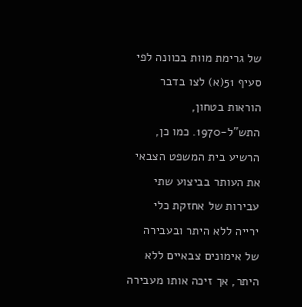של גרימת מוות בכוונה לפי סעיף 51(א) לצו בדבר הוראות בטחון, התש"ל-1970. כמו כן, הרשיע בית המשפט הצבאי את העותר בביצוע שתי עבירות של אחזקת כלי ירייה ללא היתר ובעבירה של אימונים צבאיים ללא היתר, אך זיכה אותו מעבירה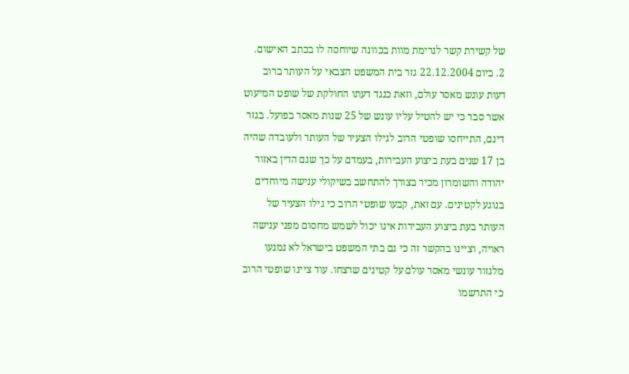של קשירת קשר לגרימת מוות בכוונה שיוחסה לו בכתב האישום. 2. ביום 22.12.2004 גזר בית המשפט הצבאי על העותר ברוב דעות עונש מאסר עולם, וזאת כנגד דעתו החולקת של שופט המיעוט אשר סבר כי יש להטיל עליו עונש של 25 שנות מאסר בפועל. בגזר דינם, התייחסו שופטי הרוב לגילו הצעיר של העותר ולעובדה שהיה בן 17 שנים בעת ביצוע העבירות, בעמדם על כך שגם הדין באזור יהודה והשומרון מכיר בצורך להתחשב בשיקולי ענישה מיוחדים בנוגע לקטינים. עם זאת, קבעו שופטי הרוב כי גילו הצעיר של העותר בעת ביצוע העבירות אינו יכול לשמש מחסום מפני ענישה ראויה, וציינו בהקשר זה כי גם בתי המשפט בישראל לא נמנעו מלגזור עונשי מאסר עולם על קטינים שרצחו. עוד ציינו שופטי הרוב כי התרשמו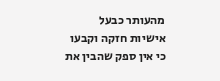מהעותר כבעל אישיות חזקה וקבעו כי אין ספק שהבין את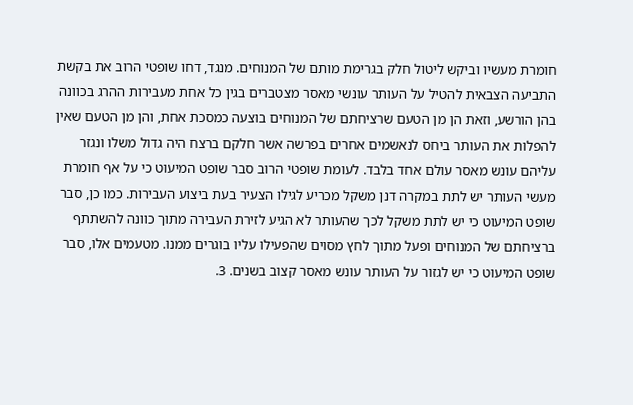חומרת מעשיו וביקש ליטול חלק בגרימת מותם של המנוחים. מנגד, דחו שופטי הרוב את בקשת התביעה הצבאית להטיל על העותר עונשי מאסר מצטברים בגין כל אחת מעבירות ההרג בכוונה בהן הורשע, וזאת הן מן הטעם שרציחתם של המנוחים בוצעה כמסכת אחת, והן מן הטעם שאין להפלות את העותר ביחס לנאשמים אחרים בפרשה אשר חלקם ברצח היה גדול משלו ונגזר עליהם עונש מאסר עולם אחד בלבד. לעומת שופטי הרוב סבר שופט המיעוט כי על אף חומרת מעשי העותר יש לתת במקרה דנן משקל מכריע לגילו הצעיר בעת ביצוע העבירות. כמו כן, סבר שופט המיעוט כי יש לתת משקל לכך שהעותר לא הגיע לזירת העבירה מתוך כוונה להשתתף ברציחתם של המנוחים ופעל מתוך לחץ מסוים שהפעילו עליו בוגרים ממנו. מטעמים אלו, סבר שופט המיעוט כי יש לגזור על העותר עונש מאסר קצוב בשנים. 3.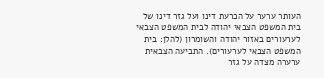העותר ערער על הכרעת דינו ועל גזר דינו של בית המשפט הצבאי יהודה לבית המשפט הצבאי לערעורים באזור יהודה והשומרון (להלן: בית המשפט הצבאי לערעורים). התביעה הצבאית ערערה מצדה על גזר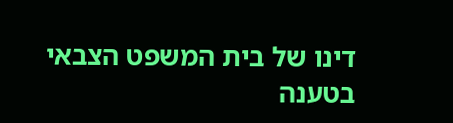דינו של בית המשפט הצבאי בטענה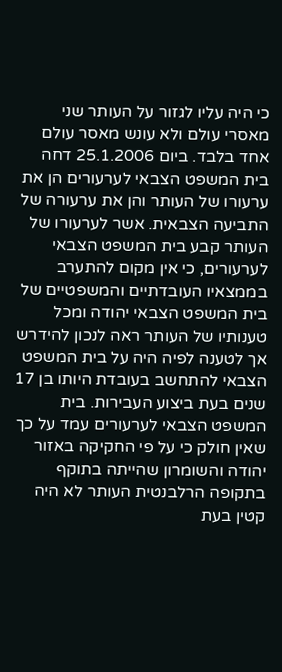כי היה עליו לגזור על העותר שני מאסרי עולם ולא עונש מאסר עולם אחד בלבד. ביום 25.1.2006 דחה בית המשפט הצבאי לערעורים הן את ערעורו של העותר והן את ערעורה של התביעה הצבאית. אשר לערעורו של העותר קבע בית המשפט הצבאי לערעורים, כי אין מקום להתערב בממצאיו העובדתיים והמשפטיים של בית המשפט הצבאי יהודה ומכל טענותיו של העותר ראה לנכון להידרש אך לטענה לפיה היה על בית המשפט הצבאי להתחשב בעובדת היותו בן 17 שנים בעת ביצוע העבירות. בית המשפט הצבאי לערעורים עמד על כך שאין חולק כי על פי החקיקה באזור יהודה והשומרון שהייתה בתוקף בתקופה הרלבנטית העותר לא היה קטין בעת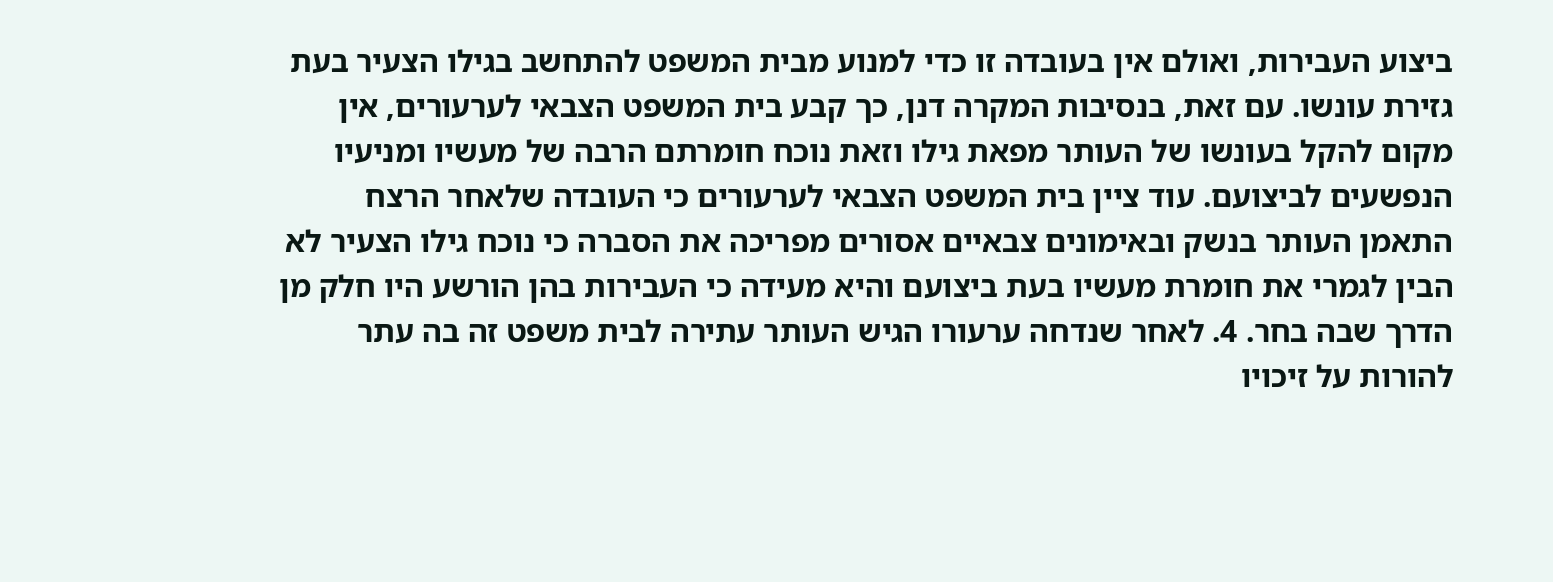ביצוע העבירות, ואולם אין בעובדה זו כדי למנוע מבית המשפט להתחשב בגילו הצעיר בעת גזירת עונשו. עם זאת, בנסיבות המקרה דנן, כך קבע בית המשפט הצבאי לערעורים, אין מקום להקל בעונשו של העותר מפאת גילו וזאת נוכח חומרתם הרבה של מעשיו ומניעיו הנפשעים לביצועם. עוד ציין בית המשפט הצבאי לערעורים כי העובדה שלאחר הרצח התאמן העותר בנשק ובאימונים צבאיים אסורים מפריכה את הסברה כי נוכח גילו הצעיר לא הבין לגמרי את חומרת מעשיו בעת ביצועם והיא מעידה כי העבירות בהן הורשע היו חלק מן הדרך שבה בחר. 4. לאחר שנדחה ערעורו הגיש העותר עתירה לבית משפט זה בה עתר להורות על זיכויו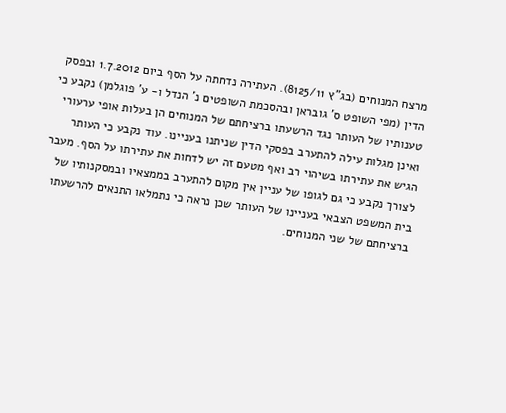מרצח המנוחים (בג"ץ 8125/11). העתירה נדחתה על הסף ביום 1.7.2012 ובפסק הדין (מפי השופט ס' גובראן ובהסכמת השופטים נ' הנדל ו- ע' פוגלמן) נקבע כי טענותיו של העותר נגד הרשעתו ברציחתם של המנוחים הן בעלות אופי ערעורי ואינן מגלות עילה להתערב בפסקי הדין שניתנו בעניינו. עוד נקבע כי העותר הגיש את עתירתו בשיהוי רב ואף מטעם זה יש לדחות את עתירתו על הסף. מעבר לצורך נקבע כי גם לגופו של עניין אין מקום להתערב בממצאיו ובמסקנותיו של בית המשפט הצבאי בעניינו של העותר שכן נראה כי נתמלאו התנאים להרשעתו ברציחתם של שני המנוחים.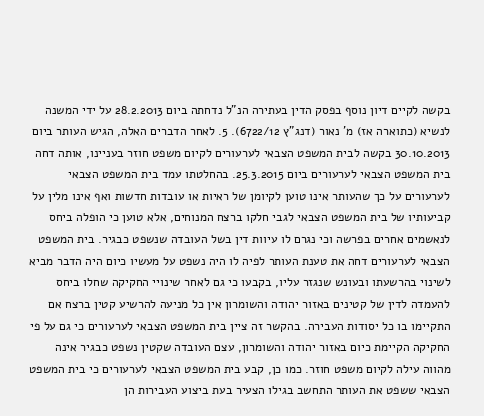בקשה לקיים דיון נוסף בפסק הדין בעתירה הנ"ל נדחתה ביום 28.2.2013 על ידי המשנה לנשיא (כתוארה אז) מ' נאור (דנג"ץ 6722/12). 5. לאחר הדברים האלה, הגיש העותר ביום 30.10.2013 בקשה לבית המשפט הצבאי לערעורים לקיום משפט חוזר בעניינו, אותה דחה בית המשפט הצבאי לערעורים ביום 25.3.2015. בהחלטתו עמד בית המשפט הצבאי לערעורים על כך שהעותר אינו טוען לקיומן של ראיות או עובדות חדשות ואף אינו מלין על קביעותיו של בית המשפט הצבאי לגבי חלקו ברצח המנוחים, אלא טוען כי הופלה ביחס לנאשמים אחרים בפרשה וכי נגרם לו עיוות דין בשל העובדה שנשפט כבגיר. בית המשפט הצבאי לערעורים דחה את טענת העותר לפיה לו היה נשפט על מעשיו כיום היה הדבר מביא לשינוי בהרשעתו ובעונש שנגזר עליו, בקבעו כי גם לאחר שינויי החקיקה שחלו ביחס להעמדה לדין של קטינים באזור יהודה והשומרון אין כל מניעה להרשיע קטין ברצח אם התקיימו בו כל יסודות העבירה. בהקשר זה ציין בית המשפט הצבאי לערעורים כי גם על פי החקיקה הקיימת כיום באזור יהודה והשומרון, עצם העובדה שקטין נשפט כבגיר אינה מהווה עילה לקיום משפט חוזר. כמו כן, קבע בית המשפט הצבאי לערעורים כי בית המשפט הצבאי ששפט את העותר התחשב בגילו הצעיר בעת ביצוע העבירות הן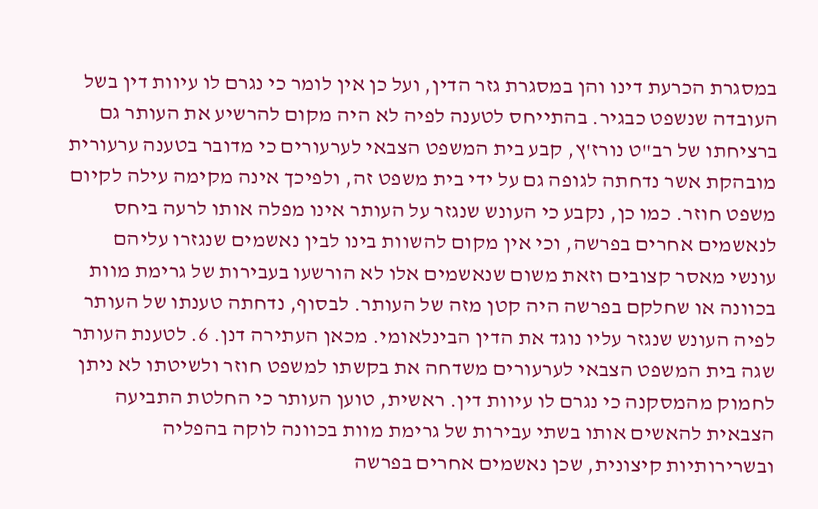במסגרת הכרעת דינו והן במסגרת גזר הדין, ועל כן אין לומר כי נגרם לו עיוות דין בשל העובדה שנשפט כבגיר. בהתייחס לטענה לפיה לא היה מקום להרשיע את העותר גם ברציחתו של רב"ט נורז'ץ, קבע בית המשפט הצבאי לערעורים כי מדובר בטענה ערעורית מובהקת אשר נדחתה לגופה גם על ידי בית משפט זה, ולפיכך אינה מקימה עילה לקיום משפט חוזר. כמו כן, נקבע כי העונש שנגזר על העותר אינו מפלה אותו לרעה ביחס לנאשמים אחרים בפרשה, וכי אין מקום להשוות בינו לבין נאשמים שנגזרו עליהם עונשי מאסר קצובים וזאת משום שנאשמים אלו לא הורשעו בעבירות של גרימת מוות בכוונה או שחלקם בפרשה היה קטן מזה של העותר. לבסוף, נדחתה טענתו של העותר לפיה העונש שנגזר עליו נוגד את הדין הבינלאומי. מכאן העתירה דנן. 6. לטענת העותר שגה בית המשפט הצבאי לערעורים משדחה את בקשתו למשפט חוזר ולשיטתו לא ניתן לחמוק מהמסקנה כי נגרם לו עיוות דין. ראשית, טוען העותר כי החלטת התביעה הצבאית להאשים אותו בשתי עבירות של גרימת מוות בכוונה לוקה בהפליה ובשרירותיות קיצונית, שכן נאשמים אחרים בפרשה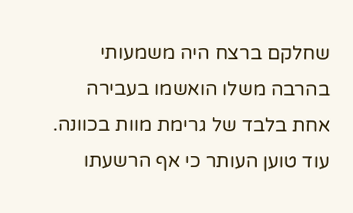שחלקם ברצח היה משמעותי בהרבה משלו הואשמו בעבירה אחת בלבד של גרימת מוות בכוונה. עוד טוען העותר כי אף הרשעתו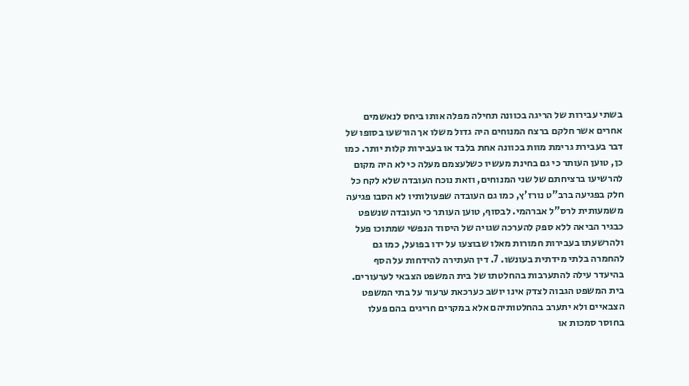בשתי עבירות של הריגה בכוונה תחילה מפלה אותו ביחס לנאשמים אחרים אשר חלקם ברצח המנוחים היה גדול משלו אך הורשעו בסופו של דבר בעבירת גרימת מוות בכוונה אחת בלבד או בעבירות קלות יותר. כמו כן, טוען העותר כי גם בחינת מעשיו כשלעצמם מעלה כי לא היה מקום להרשיעו ברציחתם של שני המנוחים, וזאת נוכח העובדה שלא לקח כל חלק בפגיעה ברב"ט נורז'ץ, כמו גם העובדה שפעולותיו לא הסבו פגיעה משמעותית לרס"ל אברהמי. לבסוף, טוען העותר כי העובדה שנשפט כבגיר הביאה ללא ספק להערכה שגויה של היסוד הנפשי שמתוכו פעל ולהרשעתו בעבירות חמורות מאלו שבוצעו על ידו בפועל, כמו גם להחמרה בלתי מידתית בעונשו. 7. דין העתירה להידחות על הסף בהיעדר עילה להתערבות בהחלטתו של בית המשפט הצבאי לערעורים. בית המשפט הגבוה לצדק אינו יושב כערכאת ערעור על בתי המשפט הצבאיים ולא יתערב בהחלטותיהם אלא במקרים חריגים בהם פעלו בחוסר סמכות או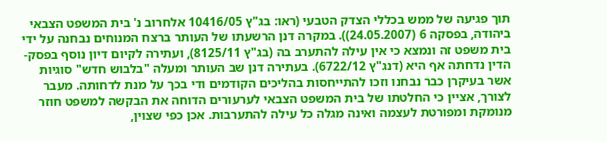תוך פגיעה של ממש בכללי הצדק הטבעי (ראו: בג"ץ 10416/05 אלחרוב נ' בית המשפט הצבאי ביהודה, בפסקה 6 (24.05.2007)). במקרה דנן הרשעתו של העותר ברצח המנוחים נבחנה על ידי בית משפט זה ונמצא כי אין עילה להתערב בה (בג"ץ 8125/11), ועתירה לקיום דיון נוסף בפסק-הדין נדחתה אף היא (דנג"ץ 6722/12). בעתירה דנן שב העותר ומעלה "בלבוש חדש" סוגיות אשר בעיקרן כבר נבחנו וזכו להתייחסות בהליכים הקודמים ודי בכך על מנת לדחותה. מעבר לצורך, אציין כי החלטתו של בית המשפט הצבאי לערעורים הדוחה את הבקשה למשפט חוזר מנומקת ומפורטת לעצמה ואינה מגלה כל עילה להתערבות. אכן כפי שצוין,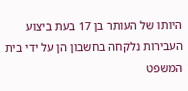היותו של העותר בן 17 בעת ביצוע העבירות נלקחה בחשבון הן על ידי בית המשפט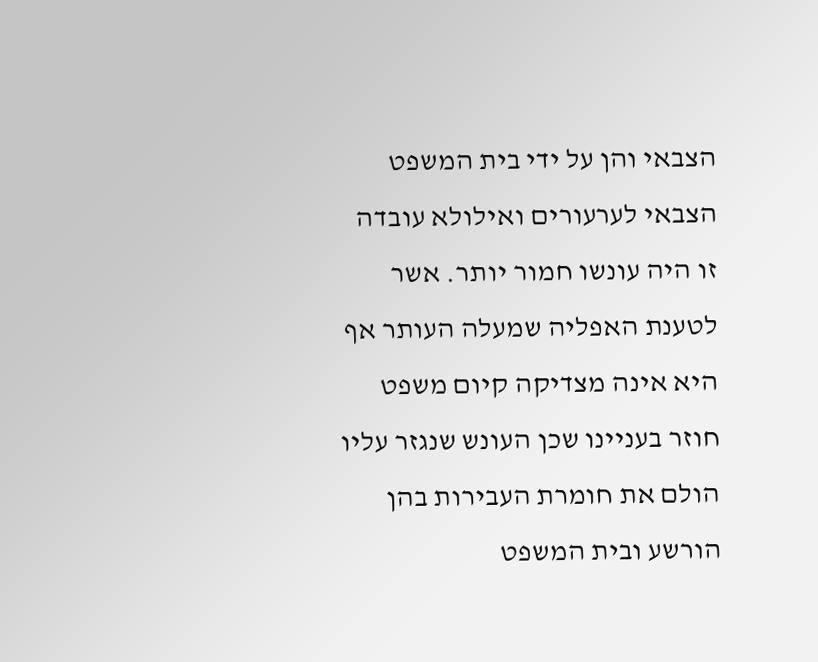הצבאי והן על ידי בית המשפט הצבאי לערעורים ואילולא עובדה זו היה עונשו חמור יותר. אשר לטענת האפליה שמעלה העותר אף היא אינה מצדיקה קיום משפט חוזר בעניינו שכן העונש שנגזר עליו הולם את חומרת העבירות בהן הורשע ובית המשפט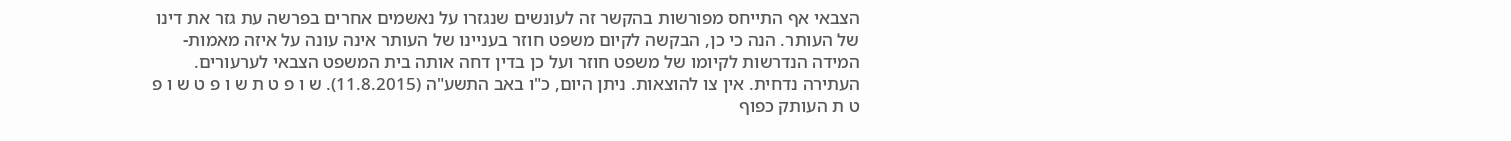הצבאי אף התייחס מפורשות בהקשר זה לעונשים שנגזרו על נאשמים אחרים בפרשה עת גזר את דינו של העותר. הנה כי כן, הבקשה לקיום משפט חוזר בעניינו של העותר אינה עונה על איזה מאמות-המידה הנדרשות לקיומו של משפט חוזר ועל כן בדין דחה אותה בית המשפט הצבאי לערעורים. העתירה נדחית. אין צו להוצאות. ניתן היום, כ"ו באב התשע"ה (11.8.2015). ש ו פ ט ת ש ו פ ט ש ו פ ט ת העותק כפוף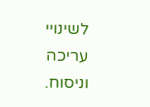לשינויי עריכה וניסוח.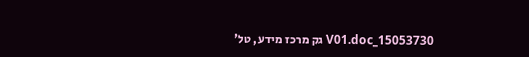15053730_V01.doc גק מרכז מידע, טל'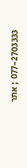077-2703333 ; אתר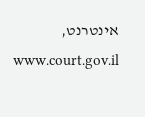אינטרנט, www.court.gov.il